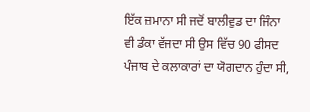ਇੱਕ ਜ਼ਮਾਨਾ ਸੀ ਜਦੋਂ ਬਾਲੀਵੁਡ ਦਾ ਜਿੰਨਾ ਵੀ ਡੰਕਾ ਵੱਜਦਾ ਸੀ ਉਸ ਵਿੱਚ 90 ਫੀਸਦ ਪੰਜਾਬ ਦੇ ਕਲਾਕਾਰਾਂ ਦਾ ਯੋਗਦਾਨ ਹੁੰਦਾ ਸੀ,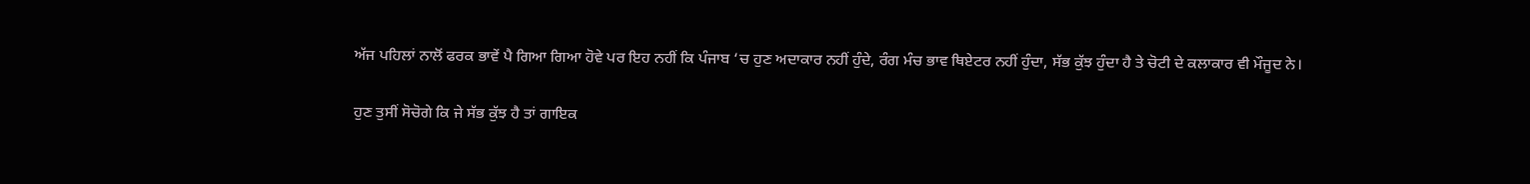ਅੱਜ ਪਹਿਲਾਂ ਨਾਲੋਂ ਫਰਕ ਭਾਵੇਂ ਪੈ ਗਿਆ ਗਿਆ ਹੋਵੇ ਪਰ ਇਹ ਨਹੀਂ ਕਿ ਪੰਜਾਬ ‘ਚ ਹੁਣ ਅਦਾਕਾਰ ਨਹੀਂ ਹੁੰਦੇ, ਰੰਗ ਮੰਚ ਭਾਵ ਥਿਏਟਰ ਨਹੀਂ ਹੁੰਦਾ, ਸੱਭ ਕੁੱਝ ਹੁੰਦਾ ਹੈ ਤੇ ਚੋਟੀ ਦੇ ਕਲਾਕਾਰ ਵੀ ਮੌਜੂਦ ਨੇ।

ਹੁਣ ਤੁਸੀਂ ਸੋਚੋਗੇ ਕਿ ਜੇ ਸੱਭ ਕੁੱਝ ਹੈ ਤਾਂ ਗਾਇਕ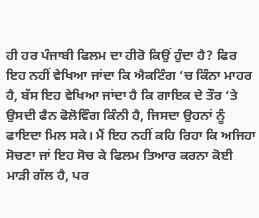ਹੀ ਹਰ ਪੰਜਾਬੀ ਫਿਲਮ ਦਾ ਹੀਰੋ ਕਿਉਂ ਹੁੰਦਾ ਹੈ? ਫਿਰ ਇਹ ਨਹੀਂ ਵੇਖਿਆ ਜਾਂਦਾ ਕਿ ਐਕਟਿੰਗ ‘ਚ ਕਿੰਨਾ ਮਾਹਰ ਹੈ, ਬੱਸ ਇਹ ਵੇਖਿਆ ਜਾਂਦਾ ਹੈ ਕਿ ਗਾਇਕ ਦੇ ਤੌਰ ‘ਤੇ ਉਸਦੀ ਫੈਨ ਫੋਲੋਵਿੰਗ ਕਿੰਨੀ ਹੈ, ਜਿਸਦਾ ਉਹਨਾਂ ਨੂੰ ਫਾਇਦਾ ਮਿਲ ਸਕੇ। ਮੈਂ ਇਹ ਨਹੀਂ ਕਹਿ ਰਿਹਾ ਕਿ ਅਜਿਹਾ ਸੋਚਣਾ ਜਾਂ ਇਹ ਸੋਚ ਕੇ ਫਿਲਮ ਤਿਆਰ ਕਰਨਾ ਕੋਈ ਮਾੜੀ ਗੱਲ ਹੈ, ਪਰ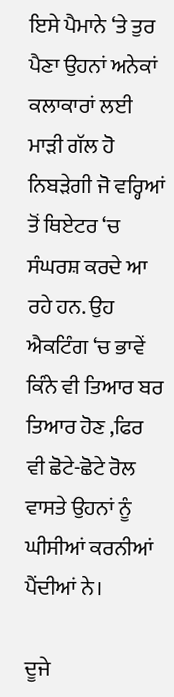ਇਸੇ ਪੈਮਾਨੇ ‘ਤੇ ਤੁਰ ਪੈਣਾ ਉਹਨਾਂ ਅਨੇਕਾਂ ਕਲਾਕਾਰਾਂ ਲਈ ਮਾੜੀ ਗੱਲ ਹੋ ਨਿਬੜੇਗੀ ਜੋ ਵਰ੍ਹਿਆਂ ਤੋਂ ਥਿਏਟਰ ‘ਚ ਸੰਘਰਸ਼ ਕਰਦੇ ਆ ਰਹੇ ਹਨ. ਉਹ ਐਕਟਿੰਗ ‘ਚ ਭਾਵੇਂ ਕਿੰਨੇ ਵੀ ਤਿਆਰ ਬਰ ਤਿਆਰ ਹੋਣ ,ਫਿਰ ਵੀ ਛੋਟੇ-ਛੋਟੇ ਰੋਲ ਵਾਸਤੇ ਉਹਨਾਂ ਨੂੰ ਘੀਸੀਆਂ ਕਰਨੀਆਂ ਪੈਂਦੀਆਂ ਨੇ।

ਦੂਜੇ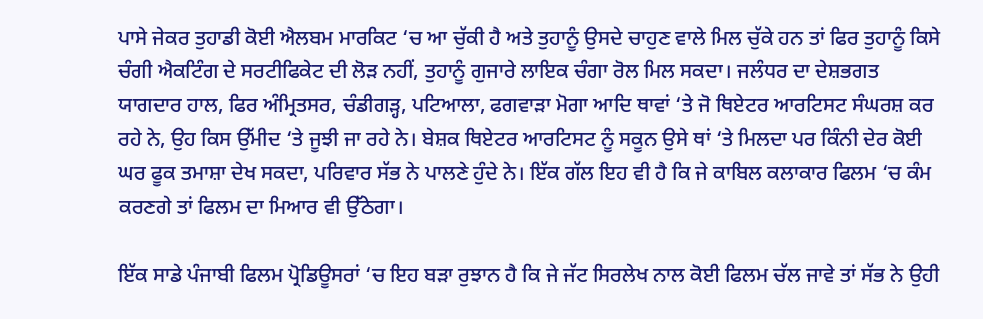ਪਾਸੇ ਜੇਕਰ ਤੁਹਾਡੀ ਕੋਈ ਐਲਬਮ ਮਾਰਕਿਟ ‘ਚ ਆ ਚੁੱਕੀ ਹੈ ਅਤੇ ਤੁਹਾਨੂੰ ਉਸਦੇ ਚਾਹੁਣ ਵਾਲੇ ਮਿਲ ਚੁੱਕੇ ਹਨ ਤਾਂ ਫਿਰ ਤੁਹਾਨੂੰ ਕਿਸੇ ਚੰਗੀ ਐਕਟਿੰਗ ਦੇ ਸਰਟੀਫਿਕੇਟ ਦੀ ਲੋੜ ਨਹੀਂ, ਤੁਹਾਨੂੰ ਗੁਜਾਰੇ ਲਾਇਕ ਚੰਗਾ ਰੋਲ ਮਿਲ ਸਕਦਾ। ਜਲੰਧਰ ਦਾ ਦੇਸ਼ਭਗਤ ਯਾਗਦਾਰ ਹਾਲ, ਫਿਰ ਅੰਮ੍ਰਿਤਸਰ, ਚੰਡੀਗੜ੍ਹ, ਪਟਿਆਲਾ, ਫਗਵਾੜਾ ਮੋਗਾ ਆਦਿ ਥਾਵਾਂ ‘ਤੇ ਜੋ ਥਿਏਟਰ ਆਰਟਿਸਟ ਸੰਘਰਸ਼ ਕਰ ਰਹੇ ਨੇ, ਉਹ ਕਿਸ ਉੱਮੀਦ ‘ਤੇ ਜੂਝੀ ਜਾ ਰਹੇ ਨੇ। ਬੇਸ਼ਕ ਥਿਏਟਰ ਆਰਟਿਸਟ ਨੂੰ ਸਕੂਨ ਉਸੇ ਥਾਂ ‘ਤੇ ਮਿਲਦਾ ਪਰ ਕਿੰਨੀ ਦੇਰ ਕੋਈ ਘਰ ਫੂਕ ਤਮਾਸ਼ਾ ਦੇਖ ਸਕਦਾ, ਪਰਿਵਾਰ ਸੱਭ ਨੇ ਪਾਲਣੇ ਹੁੰਦੇ ਨੇ। ਇੱਕ ਗੱਲ ਇਹ ਵੀ ਹੈ ਕਿ ਜੇ ਕਾਬਿਲ ਕਲਾਕਾਰ ਫਿਲਮ ‘ਚ ਕੰਮ ਕਰਣਗੇ ਤਾਂ ਫਿਲਮ ਦਾ ਮਿਆਰ ਵੀ ਉੱਠੇਗਾ।

ਇੱਕ ਸਾਡੇ ਪੰਜਾਬੀ ਫਿਲਮ ਪ੍ਰੋਡਿਊਸਰਾਂ ‘ਚ ਇਹ ਬੜਾ ਰੁਝਾਨ ਹੈ ਕਿ ਜੇ ਜੱਟ ਸਿਰਲੇਖ ਨਾਲ ਕੋਈ ਫਿਲਮ ਚੱਲ ਜਾਵੇ ਤਾਂ ਸੱਭ ਨੇ ਉਹੀ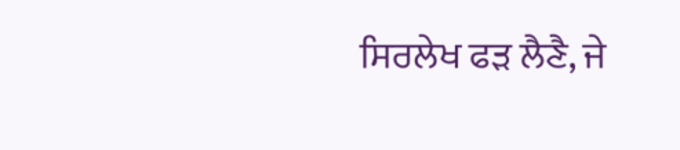ਸਿਰਲੇਖ ਫੜ ਲੈਣੈ, ਜੇ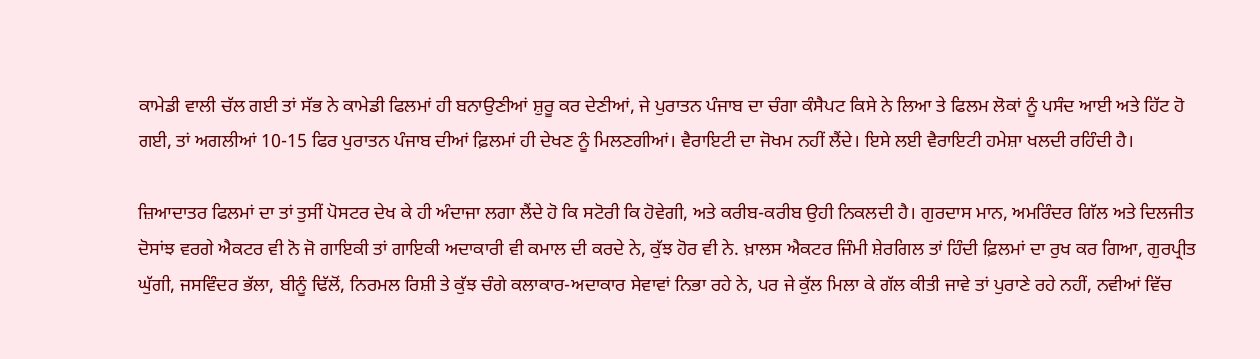ਕਾਮੇਡੀ ਵਾਲੀ ਚੱਲ ਗਈ ਤਾਂ ਸੱਭ ਨੇ ਕਾਮੇਡੀ ਫਿਲਮਾਂ ਹੀ ਬਨਾਉਣੀਆਂ ਸ਼ੁਰੂ ਕਰ ਦੇਣੀਆਂ, ਜੇ ਪੁਰਾਤਨ ਪੰਜਾਬ ਦਾ ਚੰਗਾ ਕੰਸੈਪਟ ਕਿਸੇ ਨੇ ਲਿਆ ਤੇ ਫਿਲਮ ਲੋਕਾਂ ਨੂੰ ਪਸੰਦ ਆਈ ਅਤੇ ਹਿੱਟ ਹੋ ਗਈ, ਤਾਂ ਅਗਲੀਆਂ 10-15 ਫਿਰ ਪੁਰਾਤਨ ਪੰਜਾਬ ਦੀਆਂ ਫ਼ਿਲਮਾਂ ਹੀ ਦੇਖਣ ਨੂੰ ਮਿਲਣਗੀਆਂ। ਵੈਰਾਇਟੀ ਦਾ ਜੋਖਮ ਨਹੀਂ ਲੈਂਦੇ। ਇਸੇ ਲਈ ਵੈਰਾਇਟੀ ਹਮੇਸ਼ਾ ਖਲਦੀ ਰਹਿੰਦੀ ਹੈ।

ਜ਼ਿਆਦਾਤਰ ਫਿਲਮਾਂ ਦਾ ਤਾਂ ਤੁਸੀਂ ਪੋਸਟਰ ਦੇਖ ਕੇ ਹੀ ਅੰਦਾਜਾ ਲਗਾ ਲੈਂਦੇ ਹੋ ਕਿ ਸਟੋਰੀ ਕਿ ਹੋਵੇਗੀ, ਅਤੇ ਕਰੀਬ-ਕਰੀਬ ਉਹੀ ਨਿਕਲਦੀ ਹੈ। ਗੁਰਦਾਸ ਮਾਨ, ਅਮਰਿੰਦਰ ਗਿੱਲ ਅਤੇ ਦਿਲਜੀਤ ਦੋਸਾਂਝ ਵਰਗੇ ਐਕਟਰ ਵੀ ਨੋ ਜੋ ਗਾਇਕੀ ਤਾਂ ਗਾਇਕੀ ਅਦਾਕਾਰੀ ਵੀ ਕਮਾਲ ਦੀ ਕਰਦੇ ਨੇ, ਕੁੱਝ ਹੋਰ ਵੀ ਨੇ. ਖ਼ਾਲਸ ਐਕਟਰ ਜਿੰਮੀ ਸ਼ੇਰਗਿਲ ਤਾਂ ਹਿੰਦੀ ਫ਼ਿਲਮਾਂ ਦਾ ਰੁਖ ਕਰ ਗਿਆ, ਗੁਰਪ੍ਰੀਤ ਘੁੱਗੀ, ਜਸਵਿੰਦਰ ਭੱਲਾ, ਬੀਨੂੰ ਢਿੱਲੋਂ, ਨਿਰਮਲ ਰਿਸ਼ੀ ਤੇ ਕੁੱਝ ਚੰਗੇ ਕਲਾਕਾਰ-ਅਦਾਕਾਰ ਸੇਵਾਵਾਂ ਨਿਭਾ ਰਹੇ ਨੇ, ਪਰ ਜੇ ਕੁੱਲ ਮਿਲਾ ਕੇ ਗੱਲ ਕੀਤੀ ਜਾਵੇ ਤਾਂ ਪੁਰਾਣੇ ਰਹੇ ਨਹੀਂ, ਨਵੀਆਂ ਵਿੱਚ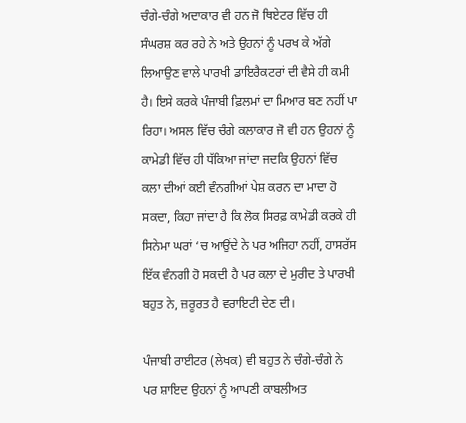ਚੰਗੇ-ਚੰਗੇ ਅਦਾਕਾਰ ਵੀ ਹਨ ਜੋ ਥਿਏਟਰ ਵਿੱਚ ਹੀ ਸੰਘਰਸ਼ ਕਰ ਰਹੇ ਨੇ ਅਤੇ ਉਹਨਾਂ ਨੂੰ ਪਰਖ ਕੇ ਅੱਗੇ ਲਿਆਉਣ ਵਾਲੇ ਪਾਰਖੀ ਡਾਇਰੈਕਟਰਾਂ ਦੀ ਵੈਸੇ ਹੀ ਕਮੀ ਹੈ। ਇਸੇ ਕਰਕੇ ਪੰਜਾਬੀ ਫ਼ਿਲਮਾਂ ਦਾ ਮਿਆਰ ਬਣ ਨਹੀਂ ਪਾ ਰਿਹਾ। ਅਸਲ ਵਿੱਚ ਚੰਗੇ ਕਲਾਕਾਰ ਜੋ ਵੀ ਹਨ ਉਹਨਾਂ ਨੂੰ ਕਾਮੇਡੀ ਵਿੱਚ ਹੀ ਧੱਕਿਆ ਜਾਂਦਾ ਜਦਕਿ ਉਹਨਾਂ ਵਿੱਚ ਕਲਾ ਦੀਆਂ ਕਈ ਵੰਨਗੀਆਂ ਪੇਸ਼ ਕਰਨ ਦਾ ਮਾਦਾ ਹੋ ਸਕਦਾ, ਕਿਹਾ ਜਾਂਦਾ ਹੈ ਕਿ ਲੋਕ ਸਿਰਫ਼ ਕਾਮੇਡੀ ਕਰਕੇ ਹੀ ਸਿਨੇਮਾ ਘਰਾਂ ‘ਚ ਆਉਂਦੇ ਨੇ ਪਰ ਅਜਿਹਾ ਨਹੀਂ, ਹਾਸਰੱਸ ਇੱਕ ਵੰਨਗੀ ਹੋ ਸਕਦੀ ਹੈ ਪਰ ਕਲਾ ਦੇ ਮੁਰੀਦ ਤੇ ਪਾਰਖੀ ਬਹੁਤ ਨੇ, ਜ਼ਰੂਰਤ ਹੈ ਵਰਾਇਟੀ ਦੇਣ ਦੀ।

ਪੰਜਾਬੀ ਰਾਈਟਰ (ਲੇਖਕ) ਵੀ ਬਹੁਤ ਨੇ ਚੰਗੇ-ਚੰਗੇ ਨੇ ਪਰ ਸ਼ਾਇਦ ਉਹਨਾਂ ਨੂੰ ਆਪਣੀ ਕਾਬਲੀਅਤ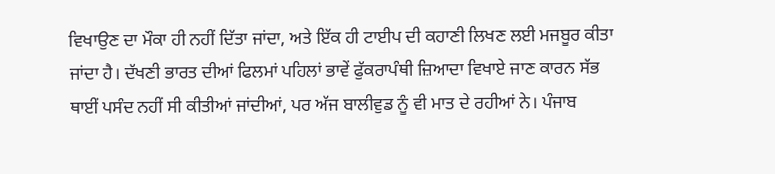ਵਿਖਾਉਣ ਦਾ ਮੌਕਾ ਹੀ ਨਹੀਂ ਦਿੱਤਾ ਜਾਂਦਾ, ਅਤੇ ਇੱਕ ਹੀ ਟਾਈਪ ਦੀ ਕਹਾਣੀ ਲਿਖਣ ਲਈ ਮਜਬੂਰ ਕੀਤਾ ਜਾਂਦਾ ਹੈ। ਦੱਖਣੀ ਭਾਰਤ ਦੀਆਂ ਫਿਲਮਾਂ ਪਹਿਲਾਂ ਭਾਵੇਂ ਫੁੱਕਰਾਪੰਥੀ ਜ਼ਿਆਦਾ ਵਿਖਾਏ ਜਾਣ ਕਾਰਨ ਸੱਭ ਥਾਈਂ ਪਸੰਦ ਨਹੀਂ ਸੀ ਕੀਤੀਆਂ ਜਾਂਦੀਆਂ, ਪਰ ਅੱਜ ਬਾਲੀਵੁਡ ਨੂੰ ਵੀ ਮਾਤ ਦੇ ਰਹੀਆਂ ਨੇ। ਪੰਜਾਬ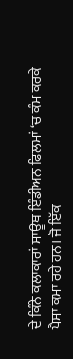ਦੇ ਕਿੰਨੇ ਕਲਾਕਾਰਾਂ ਸਾਊਥ ਇੰਡੀਅਨ ਫਿਲਮਾਂ ‘ਚ ਕੰਮ ਕਰਕੇ ਪੈਸਾ ਕਮਾ ਰਹੇ ਹਨ। ਜੋ ਇੱਕ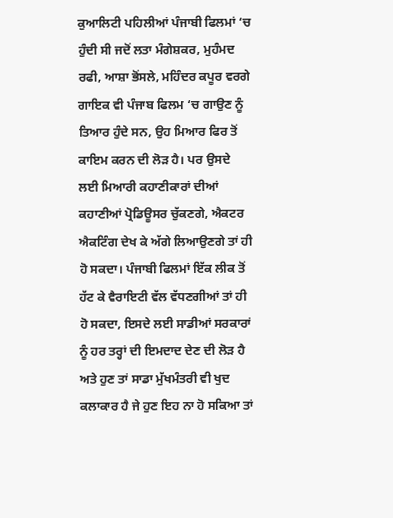ਕੁਆਲਿਟੀ ਪਹਿਲੀਆਂ ਪੰਜਾਬੀ ਫਿਲਮਾਂ ‘ਚ ਹੁੰਦੀ ਸੀ ਜਦੋਂ ਲਤਾ ਮੰਗੇਸ਼ਕਰ, ਮੁਹੰਮਦ ਰਫੀ, ਆਸ਼ਾ ਭੋਂਸਲੇ, ਮਹਿੰਦਰ ਕਪੂਰ ਵਰਗੇ ਗਾਇਕ ਵੀ ਪੰਜਾਬ ਫਿਲਮ ‘ਚ ਗਾਉਣ ਨੂੰ ਤਿਆਰ ਹੁੰਦੇ ਸਨ, ਉਹ ਮਿਆਰ ਫਿਰ ਤੋਂ ਕਾਇਮ ਕਰਨ ਦੀ ਲੋੜ ਹੈ। ਪਰ ਉਸਦੇ ਲਈ ਮਿਆਰੀ ਕਹਾਣੀਕਾਰਾਂ ਦੀਆਂ ਕਹਾਣੀਆਂ ਪ੍ਰੋਡਿਊਸਰ ਚੁੱਕਣਗੇ, ਐਕਟਰ ਐਕਟਿੰਗ ਦੇਖ ਕੇ ਅੱਗੇ ਲਿਆਉਣਗੇ ਤਾਂ ਹੀ ਹੋ ਸਕਦਾ। ਪੰਜਾਬੀ ਫਿਲਮਾਂ ਇੱਕ ਲੀਕ ਤੋਂ ਹੱਟ ਕੇ ਵੈਰਾਇਟੀ ਵੱਲ ਵੱਧਣਗੀਆਂ ਤਾਂ ਹੀ ਹੋ ਸਕਦਾ, ਇਸਦੇ ਲਈ ਸਾਡੀਆਂ ਸਰਕਾਰਾਂ ਨੂੰ ਹਰ ਤਰ੍ਹਾਂ ਦੀ ਇਮਦਾਦ ਦੇਣ ਦੀ ਲੋੜ ਹੈ ਅਤੇ ਹੁਣ ਤਾਂ ਸਾਡਾ ਮੁੱਖਮੰਤਰੀ ਵੀ ਖੁਦ ਕਲਾਕਾਰ ਹੈ ਜੇ ਹੁਣ ਇਹ ਨਾ ਹੋ ਸਕਿਆ ਤਾਂ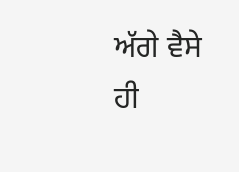ਅੱਗੇ ਵੈਸੇ ਹੀ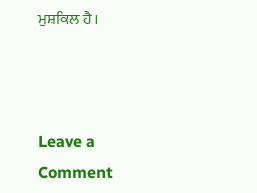ਮੁਸ਼ਕਿਲ ਹੈ।



Leave a Comment